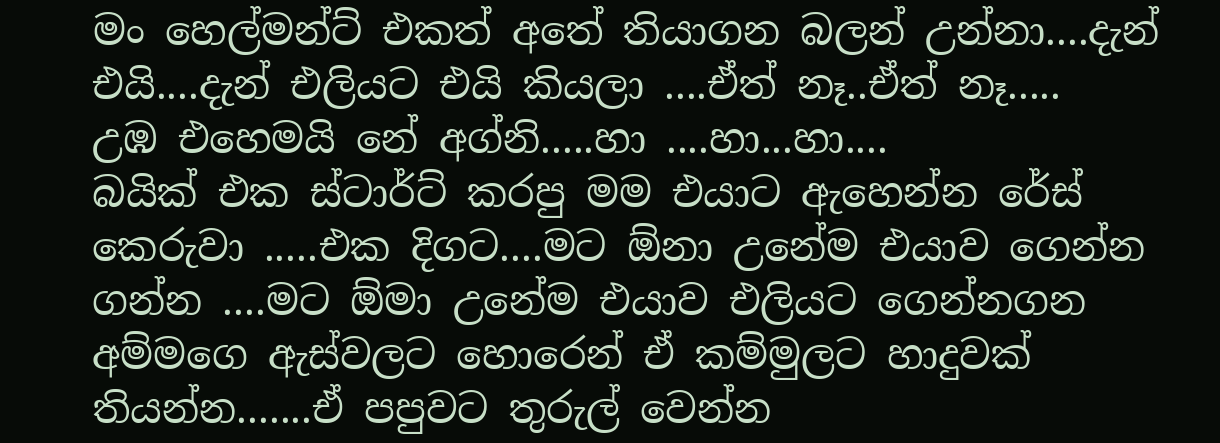මං හෙල්මන්ට් එකත් අතේ තියාගන බලන් උන්නා....දැන් එයි....දැන් එලියට එයි කියලා ....ඒත් නෑ..ඒත් නෑ.....
උඹ එහෙමයි නේ අග්නි.....හා ....හා...හා....
බයික් එක ස්ටාර්ට් කරපු මම එයාට ඇහෙන්න රේස් කෙරුවා .....එක දිගට....මට ඕනා උනේම එයාව ගෙන්න ගන්න ....මට ඕමා උනේම එයාව එලියට ගෙන්නගන අම්මගෙ ඇස්වලට හොරෙන් ඒ කම්මුලට හාදුවක් තියන්න.......ඒ පපුවට තුරුල් වෙන්න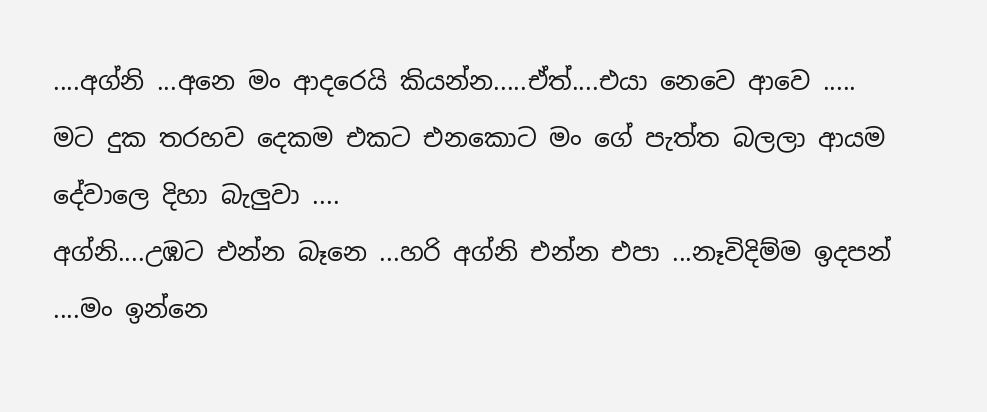....අග්නි ...අනෙ මං ආදරෙයි කියන්න.....ඒත්....එයා නෙවෙ ආවෙ .....
මට දුක තරහව දෙකම එකට එනකොට මං ගේ පැත්ත බලලා ආයම දේවාලෙ දිහා බැලුවා ....
අග්නි....උඹට එන්න බෑනෙ ...හරි අග්නි එන්න එපා ...නෑවිදිම්ම ඉදපන් ....මං ඉන්නෙ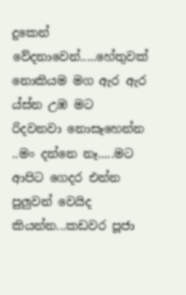දුකෙන් වේදනාවෙන්.....හේතුවක් නොකියම මග ඇර ඇර ය්ස්න උඹ මට රිදවනවා නොසෑහෙන්න ..මං දන්නෙ නෑ.....මට ආපිට ගෙදර එන්න පුලුවන් වෙයිද කියන්න...කඩවර පූජා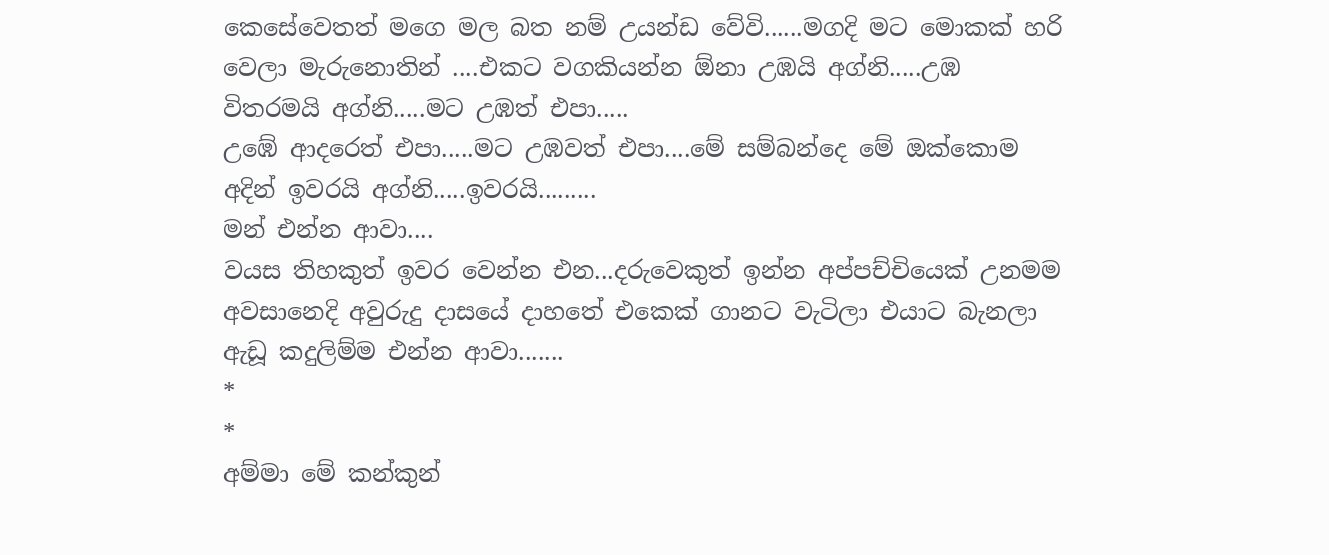කෙසේවෙතත් මගෙ මල බත නම් උයන්ඩ වේවි......මගදි මට මොකක් හරි වෙලා මැරුනොතින් ....එකට වගකියන්න ඕනා උඹයි අග්නි.....උඹ විතරමයි අග්නි.....මට උඹත් එපා.....
උඹේ ආදරෙත් එපා.....මට උඹවත් එපා....මේ සම්බන්දෙ මේ ඔක්කොම අදින් ඉවරයි අග්නි.....ඉවරයි.........
මන් එන්න ආවා....
වයස තිහකුත් ඉවර වෙන්න එන...දරුවෙකුත් ඉන්න අප්පච්චියෙක් උනමම අවසානෙදි අවුරුදු දාසයේ දාහතේ එකෙක් ගානට වැටිලා එයාට බැනලා ඇඩූ කදුලිම්ම එන්න ආවා.......
*
*
අම්මා මේ කන්කුන්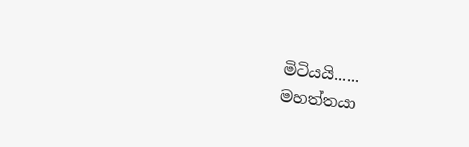මිටියයි......
මහත්තයා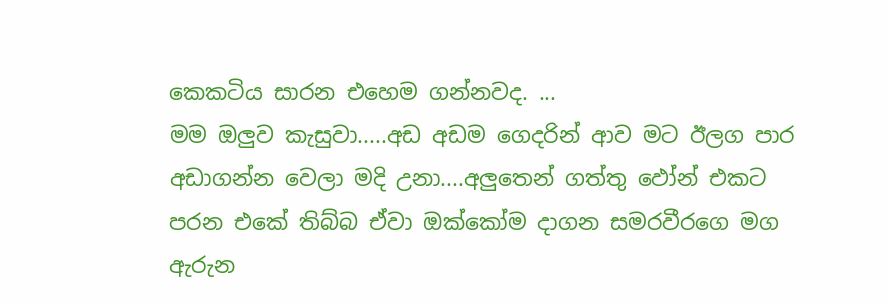කෙකටිය සාරන එහෙම ගන්නවද. ...
මම ඔලුව කැසුවා.....අඩ අඩම ගෙදරින් ආව මට ඊලග පාර අඩාගන්න වෙලා මදි උනා....අලුතෙන් ගත්තු ඵෝන් එකට පරන එකේ තිබ්බ ඒවා ඔක්කෝම දාගන සමරවීරගෙ මග ඇරුන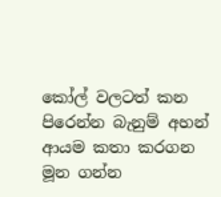කෝල් වලටත් කන පිරෙන්න බැනුම් අහන් ආයම කතා කරගන මූන ගන්න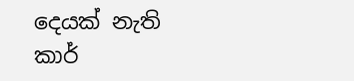දෙයක් නැති කාර්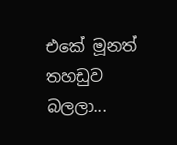එකේ මූනත් තහඩුව බලලා...